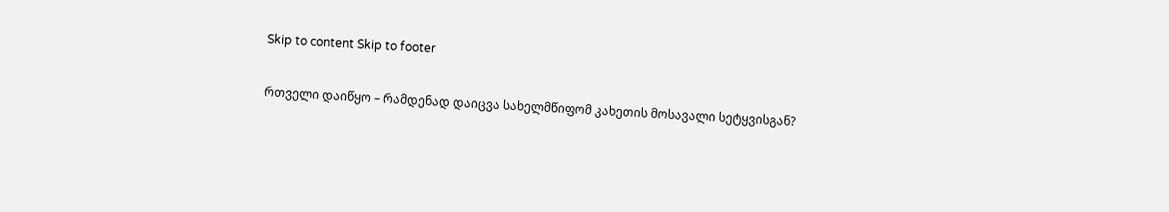Skip to content Skip to footer

რთველი დაიწყო – რამდენად დაიცვა სახელმწიფომ კახეთის მოსავალი სეტყვისგან?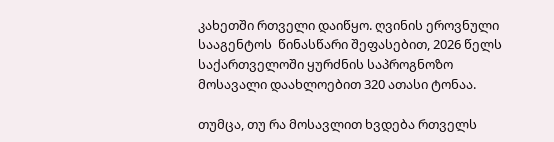კახეთში რთველი დაიწყო. ღვინის ეროვნული სააგენტოს  წინასწარი შეფასებით, 2026 წელს საქართველოში ყურძნის საპროგნოზო მოსავალი დაახლოებით 320 ათასი ტონაა.

თუმცა, თუ რა მოსავლით ხვდება რთველს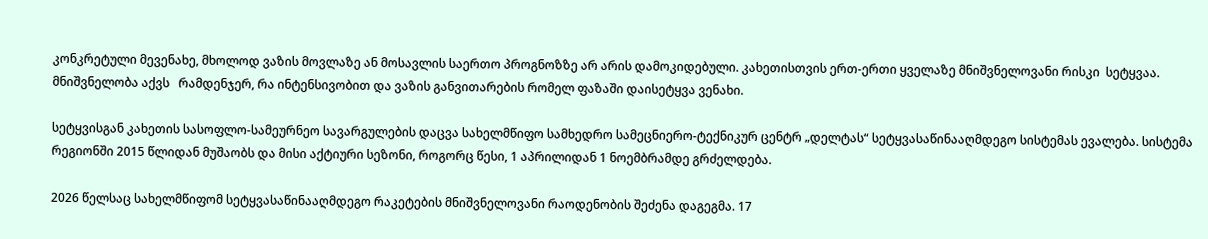კონკრეტული მევენახე, მხოლოდ ვაზის მოვლაზე ან მოსავლის საერთო პროგნოზზე არ არის დამოკიდებული. კახეთისთვის ერთ-ერთი ყველაზე მნიშვნელოვანი რისკი  სეტყვაა. მნიშვნელობა აქვს   რამდენჯერ, რა ინტენსივობით და ვაზის განვითარების რომელ ფაზაში დაისეტყვა ვენახი.

სეტყვისგან კახეთის სასოფლო-სამეურნეო სავარგულების დაცვა სახელმწიფო სამხედრო სამეცნიერო-ტექნიკურ ცენტრ „დელტას“ სეტყვასაწინააღმდეგო სისტემას ევალება. სისტემა რეგიონში 2015 წლიდან მუშაობს და მისი აქტიური სეზონი, როგორც წესი, 1 აპრილიდან 1 ნოემბრამდე გრძელდება.

2026 წელსაც სახელმწიფომ სეტყვასაწინააღმდეგო რაკეტების მნიშვნელოვანი რაოდენობის შეძენა დაგეგმა. 17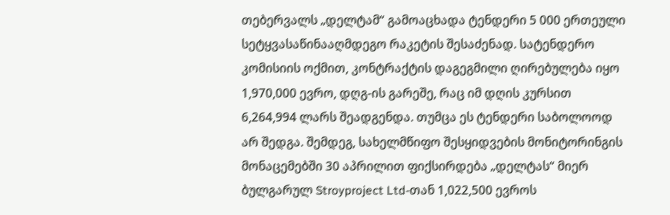თებერვალს „დელტამ“ გამოაცხადა ტენდერი 5 000 ერთეული სეტყვასაწინააღმდეგო რაკეტის შესაძენად. სატენდერო კომისიის ოქმით, კონტრაქტის დაგეგმილი ღირებულება იყო 1,970,000 ევრო, დღგ-ის გარეშე, რაც იმ დღის კურსით 6,264,994 ლარს შეადგენდა. თუმცა ეს ტენდერი საბოლოოდ არ შედგა. შემდეგ, სახელმწიფო შესყიდვების მონიტორინგის მონაცემებში 30 აპრილით ფიქსირდება „დელტას“ მიერ ბულგარულ Stroyproject Ltd-თან 1,022,500 ევროს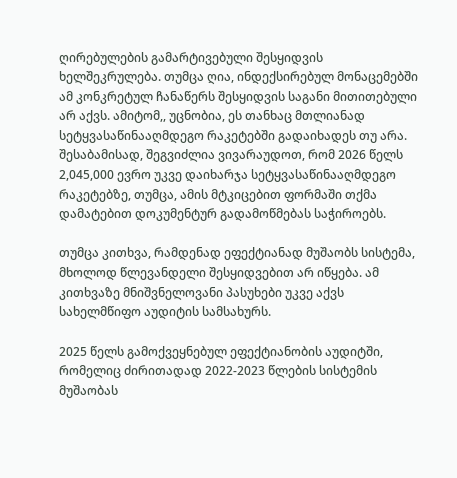ღირებულების გამარტივებული შესყიდვის ხელშეკრულება. თუმცა ღია, ინდექსირებულ მონაცემებში ამ კონკრეტულ ჩანაწერს შესყიდვის საგანი მითითებული არ აქვს. ამიტომ,, უცნობია, ეს თანხაც მთლიანად სეტყვასაწინააღმდეგო რაკეტებში გადაიხადეს თუ არა. შესაბამისად, შეგვიძლია ვივარაუდოთ, რომ 2026 წელს 2,045,000 ევრო უკვე დაიხარჯა სეტყვასაწინააღმდეგო რაკეტებზე, თუმცა, ამის მტკიცებით ფორმაში თქმა დამატებით დოკუმენტურ გადამოწმებას საჭიროებს.

თუმცა კითხვა, რამდენად ეფექტიანად მუშაობს სისტემა, მხოლოდ წლევანდელი შესყიდვებით არ იწყება. ამ კითხვაზე მნიშვნელოვანი პასუხები უკვე აქვს სახელმწიფო აუდიტის სამსახურს.

2025 წელს გამოქვეყნებულ ეფექტიანობის აუდიტში, რომელიც ძირითადად 2022-2023 წლების სისტემის მუშაობას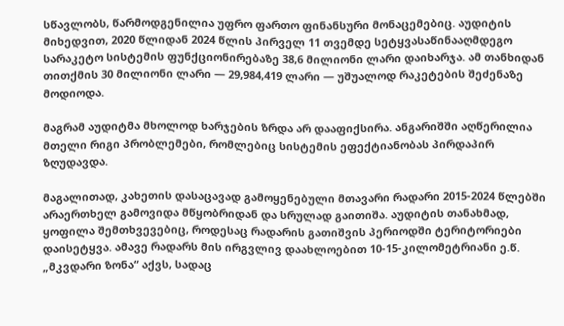სწავლობს, წარმოდგენილია უფრო ფართო ფინანსური მონაცემებიც. აუდიტის მიხედვით, 2020 წლიდან 2024 წლის პირველ 11 თვემდე სეტყვასაწინააღმდეგო სარაკეტო სისტემის ფუნქციონირებაზე 38,6 მილიონი ლარი დაიხარჯა. ამ თანხიდან თითქმის 30 მილიონი ლარი — 29,984,419 ლარი — უშუალოდ რაკეტების შეძენაზე მოდიოდა.

მაგრამ აუდიტმა მხოლოდ ხარჯების ზრდა არ დააფიქსირა. ანგარიშში აღწერილია მთელი რიგი პრობლემები, რომლებიც სისტემის ეფექტიანობას პირდაპირ ზღუდავდა.

მაგალითად, კახეთის დასაცავად გამოყენებული მთავარი რადარი 2015-2024 წლებში არაერთხელ გამოვიდა მწყობრიდან და სრულად გაითიშა. აუდიტის თანახმად, ყოფილა შემთხვევებიც, როდესაც რადარის გათიშვის პერიოდში ტერიტორიები დაისეტყვა. ამავე რადარს მის ირგვლივ დაახლოებით 10-15-კილომეტრიანი ე.წ. „მკვდარი ზონა“ აქვს, სადაც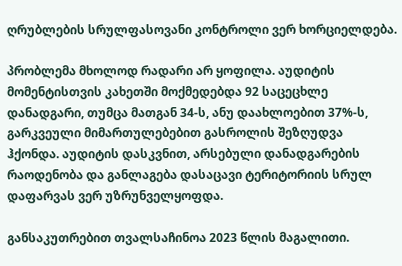ღრუბლების სრულფასოვანი კონტროლი ვერ ხორციელდება.

პრობლემა მხოლოდ რადარი არ ყოფილა. აუდიტის მომენტისთვის კახეთში მოქმედებდა 92 საცეცხლე დანადგარი, თუმცა მათგან 34-ს, ანუ დაახლოებით 37%-ს, გარკვეული მიმართულებებით გასროლის შეზღუდვა ჰქონდა. აუდიტის დასკვნით, არსებული დანადგარების რაოდენობა და განლაგება დასაცავი ტერიტორიის სრულ დაფარვას ვერ უზრუნველყოფდა.

განსაკუთრებით თვალსაჩინოა 2023 წლის მაგალითი.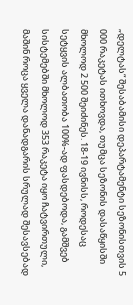„დელტას“ შესაბამისი დეპარტამენტი სეზონისთვის 5 000 რაკეტას ითხოვდა, თუმცა სეზონის დასაწყისში მხოლოდ 2 500 შეიძინეს. 18-19 ივნისს, როდესაც სეტყვის ალბათობა 100%-ად ფასდებოდა, გამშვებ სისტემებში მხოლოდ 353 რაკეტა იყო ჩატვირთული, მაშინ როცა ყველა დანადგარის სრულად შესავსებად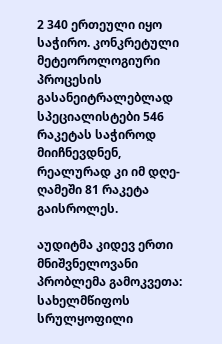2 340 ერთეული იყო საჭირო. კონკრეტული მეტეოროლოგიური პროცესის გასანეიტრალებლად სპეციალისტები 546 რაკეტას საჭიროდ მიიჩნევდნენ, რეალურად კი იმ დღე-ღამეში 81 რაკეტა გაისროლეს.

აუდიტმა კიდევ ერთი მნიშვნელოვანი პრობლემა გამოკვეთა: სახელმწიფოს სრულყოფილი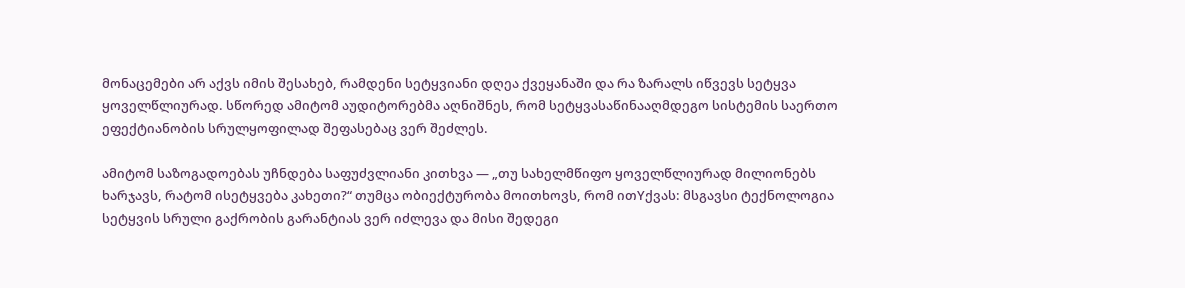მონაცემები არ აქვს იმის შესახებ, რამდენი სეტყვიანი დღეა ქვეყანაში და რა ზარალს იწვევს სეტყვა ყოველწლიურად. სწორედ ამიტომ აუდიტორებმა აღნიშნეს, რომ სეტყვასაწინააღმდეგო სისტემის საერთო ეფექტიანობის სრულყოფილად შეფასებაც ვერ შეძლეს.

ამიტომ საზოგადოებას უჩნდება საფუძვლიანი კითხვა — „თუ სახელმწიფო ყოველწლიურად მილიონებს ხარჯავს, რატომ ისეტყვება კახეთი?“ თუმცა ობიექტურობა მოითხოვს, რომ ითYქვას: მსგავსი ტექნოლოგია სეტყვის სრული გაქრობის გარანტიას ვერ იძლევა და მისი შედეგი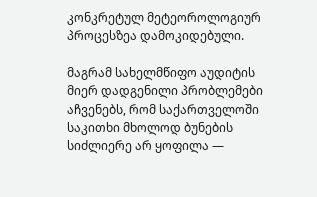კონკრეტულ მეტეოროლოგიურ პროცესზეა დამოკიდებული.

მაგრამ სახელმწიფო აუდიტის მიერ დადგენილი პრობლემები აჩვენებს, რომ საქართველოში საკითხი მხოლოდ ბუნების სიძლიერე არ ყოფილა —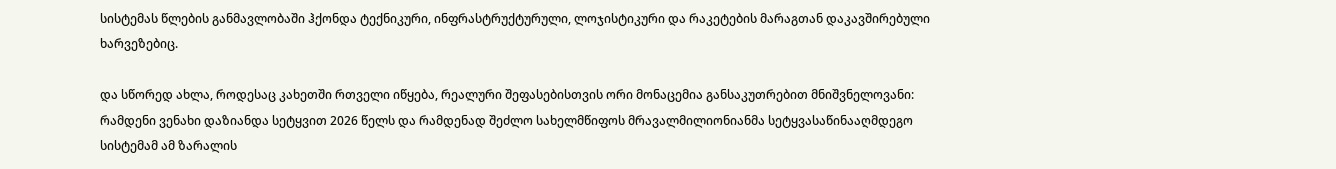სისტემას წლების განმავლობაში ჰქონდა ტექნიკური, ინფრასტრუქტურული, ლოჯისტიკური და რაკეტების მარაგთან დაკავშირებული ხარვეზებიც.

და სწორედ ახლა, როდესაც კახეთში რთველი იწყება, რეალური შეფასებისთვის ორი მონაცემია განსაკუთრებით მნიშვნელოვანი: რამდენი ვენახი დაზიანდა სეტყვით 2026 წელს და რამდენად შეძლო სახელმწიფოს მრავალმილიონიანმა სეტყვასაწინააღმდეგო სისტემამ ამ ზარალის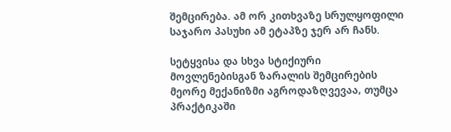შემცირება. ამ ორ კითხვაზე სრულყოფილი საჯარო პასუხი ამ ეტაპზე ჯერ არ ჩანს.

სეტყვისა და სხვა სტიქიური მოვლენებისგან ზარალის შემცირების მეორე მექანიზმი აგროდაზღვევაა, თუმცა პრაქტიკაში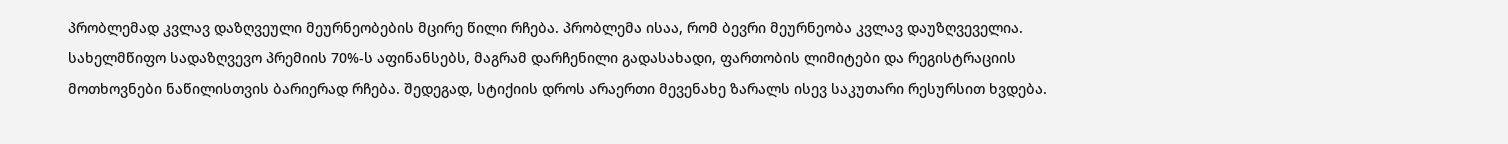პრობლემად კვლავ დაზღვეული მეურნეობების მცირე წილი რჩება. პრობლემა ისაა, რომ ბევრი მეურნეობა კვლავ დაუზღვეველია. სახელმწიფო სადაზღვევო პრემიის 70%-ს აფინანსებს, მაგრამ დარჩენილი გადასახადი, ფართობის ლიმიტები და რეგისტრაციის მოთხოვნები ნაწილისთვის ბარიერად რჩება. შედეგად, სტიქიის დროს არაერთი მევენახე ზარალს ისევ საკუთარი რესურსით ხვდება.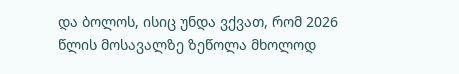და ბოლოს, ისიც უნდა ვქვათ, რომ 2026 წლის მოსავალზე ზეწოლა მხოლოდ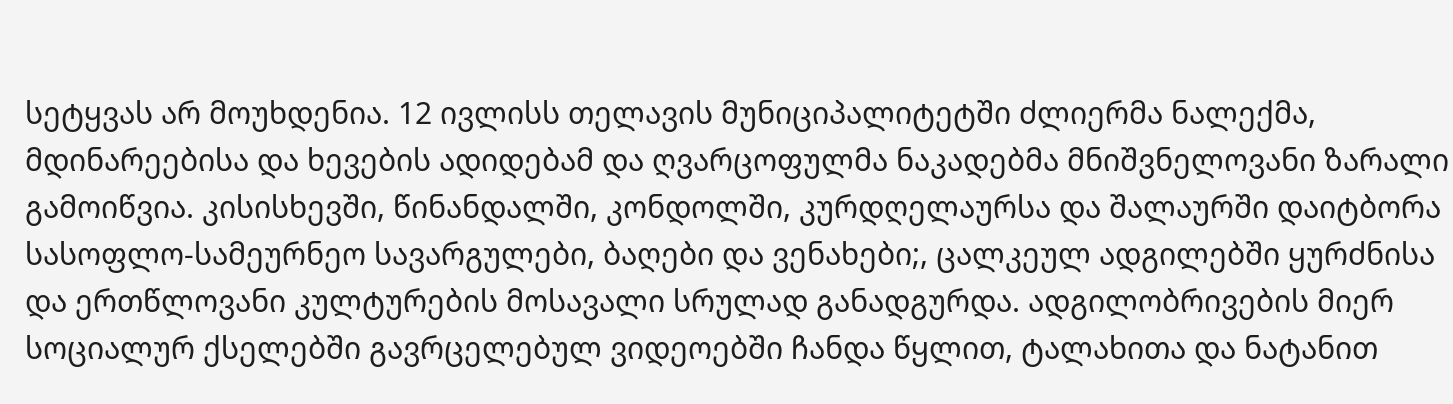სეტყვას არ მოუხდენია. 12 ივლისს თელავის მუნიციპალიტეტში ძლიერმა ნალექმა, მდინარეებისა და ხევების ადიდებამ და ღვარცოფულმა ნაკადებმა მნიშვნელოვანი ზარალი გამოიწვია. კისისხევში, წინანდალში, კონდოლში, კურდღელაურსა და შალაურში დაიტბორა სასოფლო-სამეურნეო სავარგულები, ბაღები და ვენახები;, ცალკეულ ადგილებში ყურძნისა და ერთწლოვანი კულტურების მოსავალი სრულად განადგურდა. ადგილობრივების მიერ სოციალურ ქსელებში გავრცელებულ ვიდეოებში ჩანდა წყლით, ტალახითა და ნატანით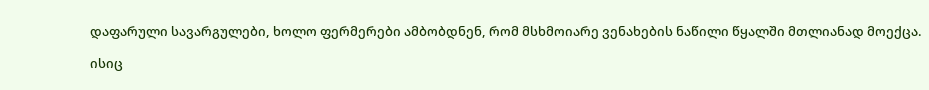დაფარული სავარგულები, ხოლო ფერმერები ამბობდნენ, რომ მსხმოიარე ვენახების ნაწილი წყალში მთლიანად მოექცა.

ისიც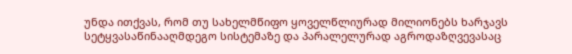უნდა ითქვას, რომ თუ სახელმწიფო ყოველწლიურად მილიონებს ხარჯავს სეტყვასაწინააღმდეგო სისტემაზე და პარალელურად აგროდაზღვევასაც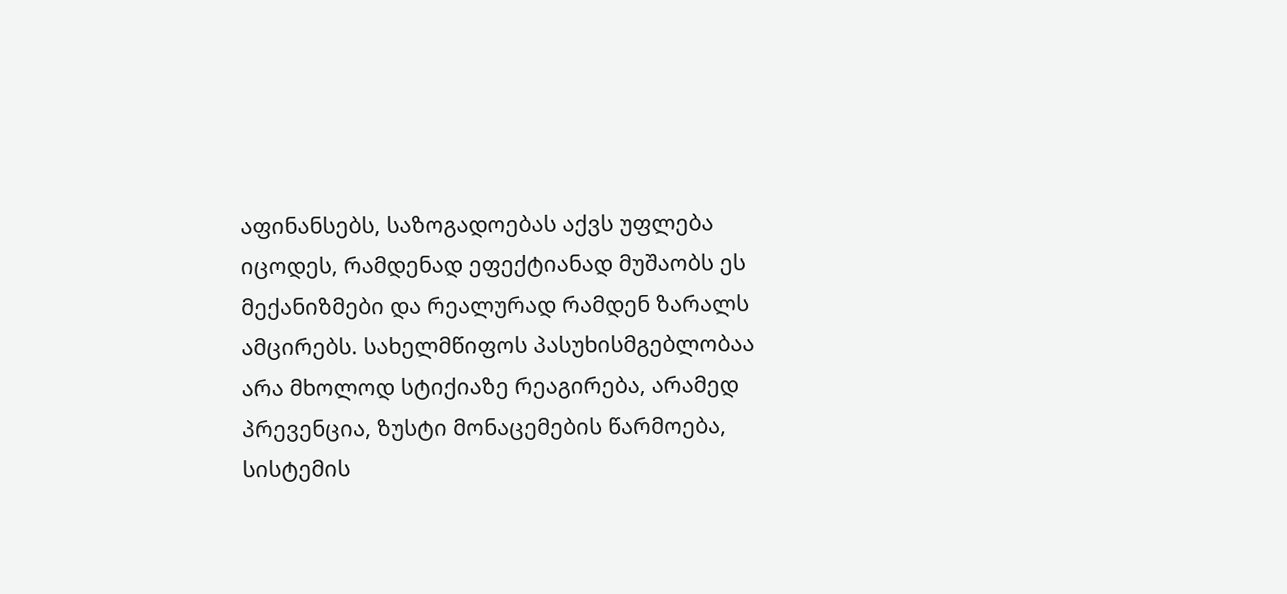აფინანსებს, საზოგადოებას აქვს უფლება იცოდეს, რამდენად ეფექტიანად მუშაობს ეს მექანიზმები და რეალურად რამდენ ზარალს ამცირებს. სახელმწიფოს პასუხისმგებლობაა არა მხოლოდ სტიქიაზე რეაგირება, არამედ პრევენცია, ზუსტი მონაცემების წარმოება, სისტემის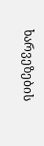ხარვეზების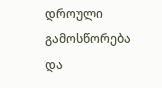დროული გამოსწორება და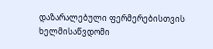დაზარალებული ფერმერებისთვის ხელმისაწვდომი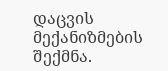დაცვის მექანიზმების შექმნა.